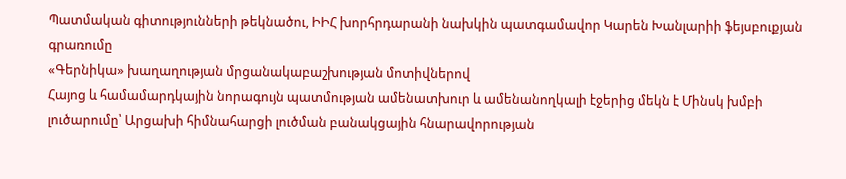Պատմական գիտությունների թեկնածու, ԻԻՀ խորհրդարանի նախկին պատգամավոր Կարեն Խանլարիի ֆեյսբուքյան գրառումը
«Գերնիկա» խաղաղության մրցանակաբաշխության մոտիվներով
Հայոց և համամարդկային նորագույն պատմության ամենատխուր և ամենանողկալի էջերից մեկն է Մինսկ խմբի լուծարումը՝ Արցախի հիմնահարցի լուծման բանակցային հնարավորության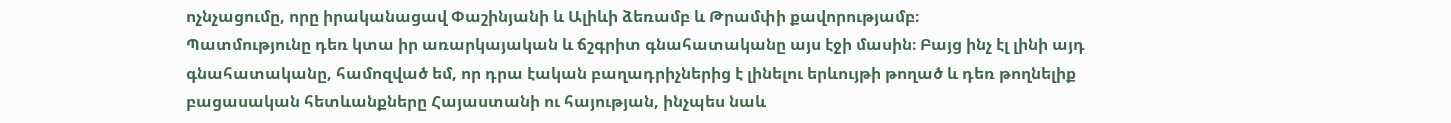ոչնչացումը, որը իրականացավ Փաշինյանի և Ալիևի ձեռամբ և Թրամփի քավորությամբ։
Պատմությունը դեռ կտա իր առարկայական և ճշգրիտ գնահատականը այս էջի մասին։ Բայց ինչ էլ լինի այդ գնահատականը, համոզված եմ, որ դրա էական բաղադրիչներից է լինելու երևույթի թողած և դեռ թողնելիք բացասական հետևանքները Հայաստանի ու հայության, ինչպես նաև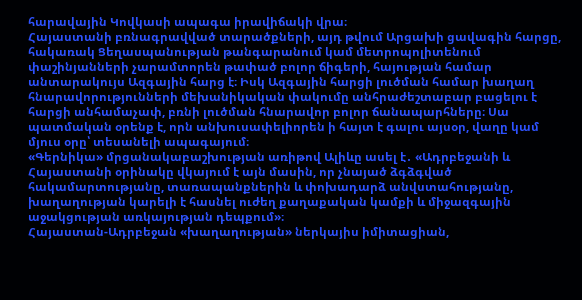հարավային Կովկասի ապագա իրավիճակի վրա։
Հայաստանի բռնագրավված տարածքների, այդ թվում Արցախի ցավագին հարցը, հակառակ Ցեղասպանության թանգարանում կամ մետրոպոլիտենում փաշինյանների չարամտորեն թափած բոլոր ճիգերի, հայության համար անտարակույս Ազգային հարց է։ Իսկ Ազգային հարցի լուծման համար խաղաղ հնարավորությունների մեխանիկական փակումը անհրաժեշտաբար բացելու է հարցի անհամաչափ, բռնի լուծման հնարավոր բոլոր ճանապարհները։ Սա պատմական օրենք է, որն անխուսափելիորեն ի հայտ է գալու այսօր, վաղը կամ մյուս օրը՝ տեսանելի ապագայում։
«Գերնիկա» մրցանակաբաշխության առիթով Ալիևը ասել է․ «Ադրբեջանի և Հայաստանի օրինակը վկայում է այն մասին, որ չնայած ձգձգված հակամարտությանը, տառապանքներին և փոխադարձ անվստահությանը, խաղաղության կարելի է հասնել ուժեղ քաղաքական կամքի և միջազգային աջակցության առկայության դեպքում»։
Հայաստան-Ադրբեջան «խաղաղության» ներկայիս իմիտացիան,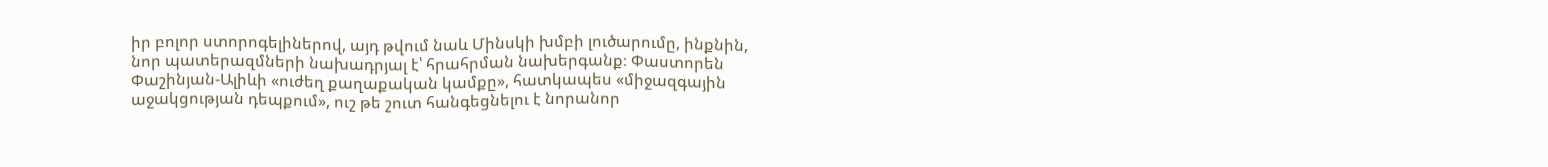իր բոլոր ստորոգելիներով, այդ թվում նաև Մինսկի խմբի լուծարումը, ինքնին, նոր պատերազմների նախադրյալ է՝ հրահրման նախերգանք։ Փաստորեն Փաշինյան-Ալիևի «ուժեղ քաղաքական կամքը», հատկապես «միջազգային աջակցության դեպքում», ուշ թե շուտ հանգեցնելու է նորանոր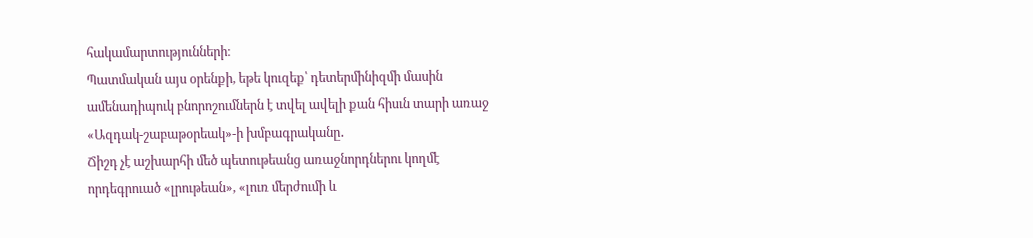հակամարտությունների։
Պատմական այս օրենքի, եթե կուզեք՝ դետերմինիզմի մասին ամենադիպուկ բնորոշումներն է տվել ավելի քան հիսւն տարի առաջ «Ազդակ-շաբաթօրեակ»-ի խմբագրականը․
Ճիշդ չէ աշխարհի մեծ պետութեանց առաջնորդներու կողմէ որդեգրուած «լրութեան», «լուռ մերժումի և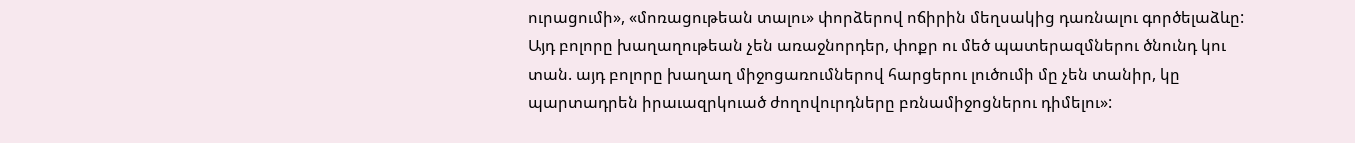ուրացումի», «մոռացութեան տալու» փորձերով ոճիրին մեղսակից դառնալու գործելաձևը:
Այդ բոլորը խաղաղութեան չեն առաջնորդեր, փոքր ու մեծ պատերազմներու ծնունդ կու տան. այդ բոլորը խաղաղ միջոցառումներով հարցերու լուծումի մը չեն տանիր, կը պարտադրեն իրաւազրկուած ժողովուրդները բռնամիջոցներու դիմելու»: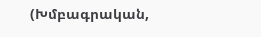(Խմբագրական,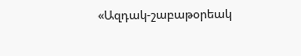«Ազդակ-շաբաթօրեակ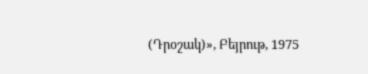(Դրօշակ)», Բեյրութ, 1975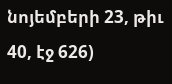նոյեմբերի 23, թիւ 40, էջ 626)